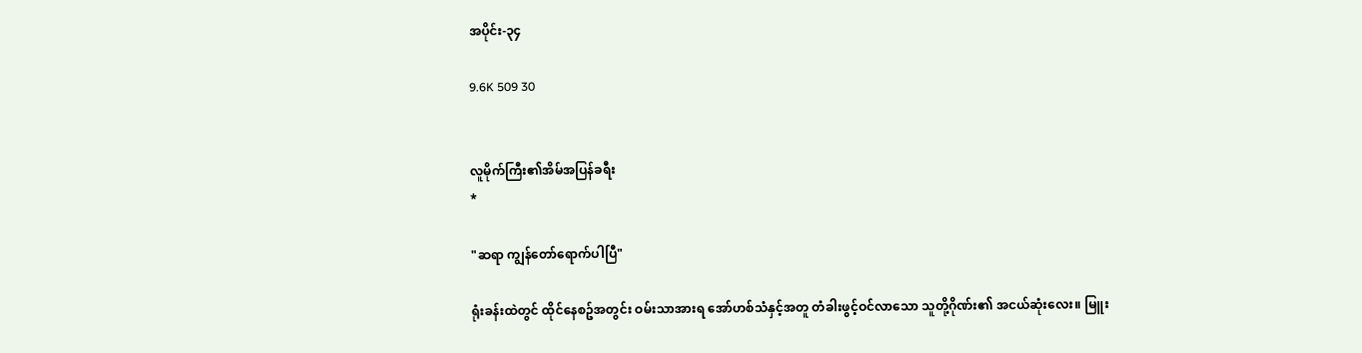အပိုင်း-၃၄

9.6K 509 30


လူမိုက်ကြီး၏အိမ်အပြန်ခရီး
*

"ဆရာ ကျွန်တော်ရောက်ပါပြီ"

ရုံးခန်းထဲတွင် ထိုင်နေစဥ်အတွင်း ဝမ်းသာအားရ အော်ဟစ်သံနှင့်အတူ တံခါးဖွင့်ဝင်လာသော သူတို့ဂိုဏ်း၏ အငယ်ဆုံးလေး။ မြူး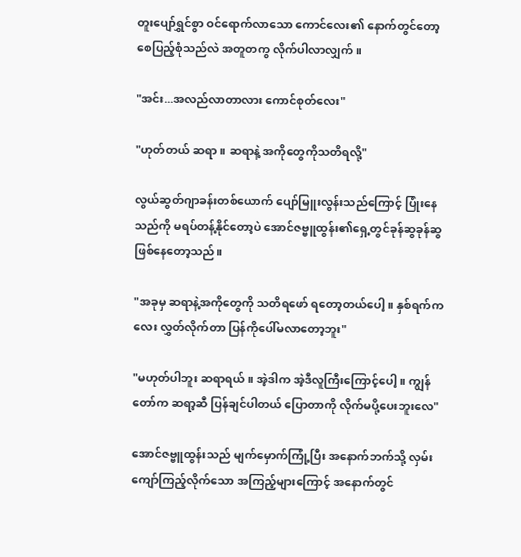တူးပျော်ရွှင်စွာ ဝင်ရောက်လာသော ကောင်လေး၏ နောက်တွင်တော့ စေပြည့်စုံသည်လဲ အတူတကွ လိုက်ပါလာလျှက်။

"အင်း...အလည်လာတာလား ကောင်စုတ်လေး"

"ဟုတ်တယ် ဆရာ။ ဆရာနဲ့ အကိုတွေကိုသတိရလို့"

လွယ်ဆွတ်ဂျာခန်းတစ်ယောက် ပျော်မြူးလွန်းသည်ကြောင့် ပြုံးနေသည်ကို မရပ်တန့်နိုင်တော့ပဲ အောင်ဇဗ္ဗူထွန်း၏ရှေ့တွင်ခုန်ဆွခုန်ဆွ ဖြစ်နေတော့သည်။

"အခုမှ ဆရာနဲ့အကိုတွေကို သတိရဖော် ရတော့တယ်ပေါ့။ နှစ်ရက်ကလေး လွှတ်လိုက်တာ ပြန်ကိုပေါ်မလာတော့ဘူး"

"မဟုတ်ပါဘူး ဆရာရယ်။ အဲ့ဒါက အဲ့ဒီလူကြီးကြောင့်ပေါ့။ ကျွန်တော်က ဆရာ့ဆီ ပြန်ချင်ပါတယ် ပြောတာကို လိုက်မပို့ပေးဘူးလေ"

အောင်ဇဗ္ဗူထွန်းသည် မျက်မှောက်ကြုံ့ပြီး အနောက်ဘက်သို့ လှမ်းကျော်ကြည့်လိုက်သော အကြည့်များကြောင့် အနောက်တွင်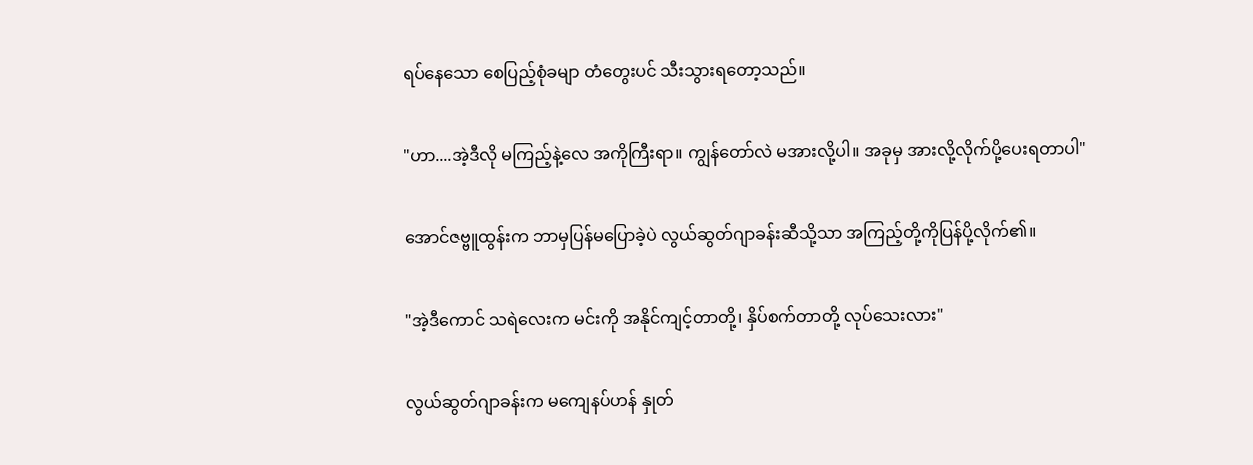ရပ်နေသော စေပြည့်စုံခမျာ တံတွေးပင် သီးသွားရတော့သည်။

"ဟာ....အဲ့ဒီလို မကြည့်နဲ့လေ အကိုကြီးရာ။ ကျွန်တော်လဲ မအားလို့ပါ။ အခုမှ အားလို့လိုက်ပို့ပေးရတာပါ"

အောင်ဇဗ္ဗူထွန်းက ဘာမှပြန်မပြောခဲ့ပဲ လွယ်ဆွတ်ဂျာခန်းဆီသို့သာ အကြည့်တို့ကိုပြန်ပို့လိုက်၏။

"အဲ့ဒီကောင် သရဲလေးက မင်းကို အနိုင်ကျင့်တာတို့၊ နှိပ်စက်တာတို့ လုပ်သေးလား"

လွယ်ဆွတ်ဂျာခန်းက မကျေနပ်ဟန် နှုတ်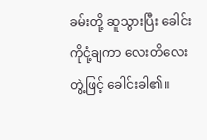ခမ်းတို့ ဆူသွားပြီး ခေါင်းကိုငုံ့ချကာ လေးတိလေးတွဲ့ဖြင့် ခေါင်းခါ၏။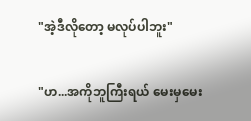"အဲ့ဒီလိုတော့ မလုပ်ပါဘူး"

"ဟ...အကိုဘူကြီးရယ် မေးမှမေး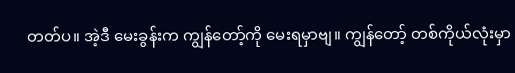တတ်ပ။ အဲ့ဒီ မေးခွန်းက ကျွန်တော့်ကို မေးရမှာဗျ။ ကျွန်တော့် တစ်ကိုယ်လုံးမှာ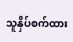သူနှိပ်စက်ထား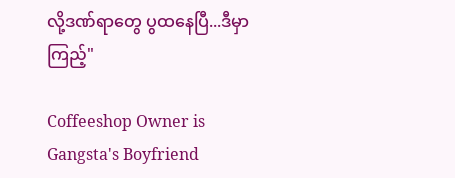လို့ဒဏ်ရာတွေ ပွထနေပြီ...ဒီမှာကြည့်"

Coffeeshop Owner is Gangsta's Boyfriend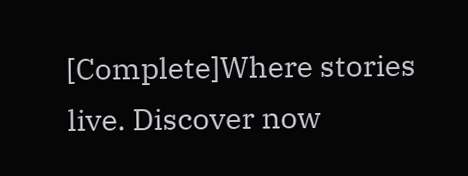[Complete]Where stories live. Discover now